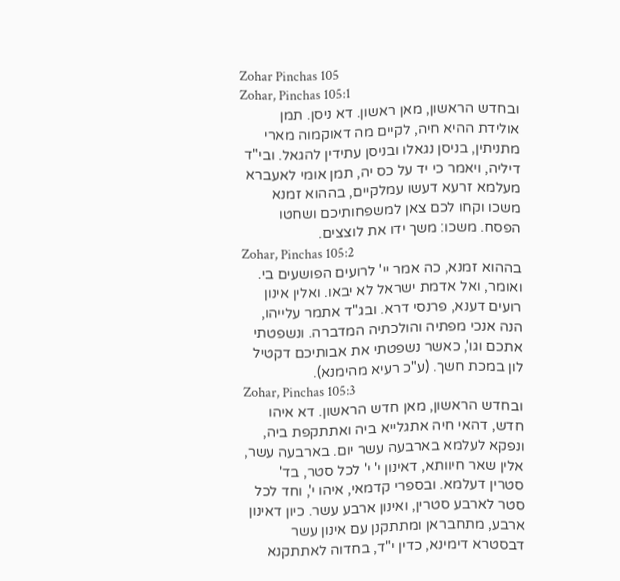Zohar Pinchas 105
Zohar, Pinchas 105:1
ובחדש הראשון, מאן ראשון. דא ניסן. תמן אולידת ההיא חיה, לקיים מה דאוקמוה מארי מתניתין, בניסן נגאלו ובניסן עתידין להגאל. ובי"ד דיליה, ויאמר כי יד על כס יה, תמן אומי לאעברא מעלמא זרעא דעשו עמלקיים, בההוא זמנא משכו וקחו לכם צאן למשפחותיכם ושחטו הפסח. משכו: משך ידו את לוצצים.
Zohar, Pinchas 105:2
בההוא זמנא, כה אמר יי' לרועים הפושעים בי. ואומר, ואל אדמת ישראל לא יבאו. ואלין אינון רועים דענא, פרנסי דרא. ובג"ד אתמר עלייהו, הנה אנכי מפתיה והולכתיה המדברה. ונשפטתי אתכם וגו', כאשר נשפטתי את אבותיכם דקטיל לון במכת חשך. (ע"כ רעיא מהימנא).
Zohar, Pinchas 105:3
ובחדש הראשון, מאן חדש הראשון. דא איהו חדש, דהאי חיה אתגלייא ביה ואתתקפת ביה, ונפקא לעלמא בארבעה עשר יום. בארבעה עשר, אלין שאר חיוותא, דאינון י' י' לכל סטר, בד' סטרין דעלמא. ובספרי קדמאי, איהו י', וחד לכל סטר לארבע סטרין, ואינון ארבע עשר. כיון דאינון ארבע, מתחבראן ומתתקנן עם אינון עשר דבסטרא דימינא, כדין י"ד, בחדוה לאתתקנא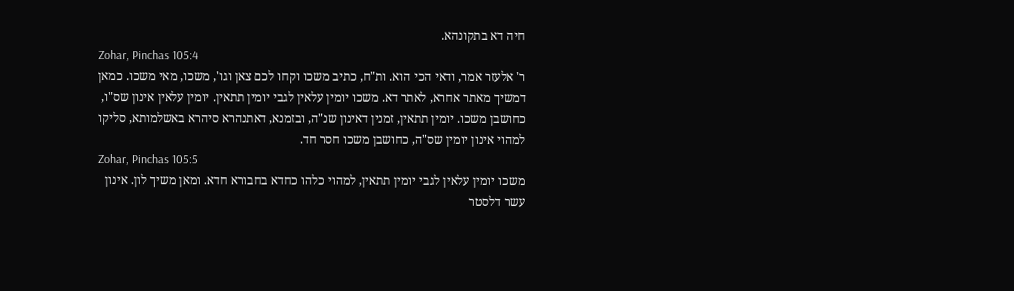חיה דא בתקונהא.
Zohar, Pinchas 105:4
ר' אלעזר אמר, ודאי הכי הוא. ות"ח, כתיב משכו וקחו לכם צאן וגו', משכו, מאי משכו. כמאן דמשיך מאתר אחרא, לאתר דא. משכו יומין עלאין לגבי יומין תתאין. יומין עלאין אינון שס"ו, כחושבן משכו. יומין תתאין, זמנין דאינון שנ"ה, ובזמנא, דאתנהרא סיהרא באשלמותא, סליקו למהוי אינון יומין שס"ה, כחושבן משכו חסר חד.
Zohar, Pinchas 105:5
משכו יומין עלאין לגבי יומין תתאין, למהוי כלהו כחדא בחבורא חדא. ומאן משיך לון. אינון עשר דלסטר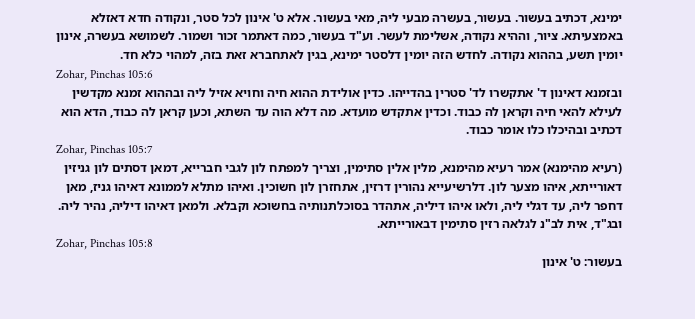ימינא, דכתיב בעשור. בעשור, בעשרה מבעי ליה, מאי בעשור. אלא ט' אינון לכל סטר, ונקודה חדא דאזלא באמצעיתא. ציור, וההיא נקודה, אשלימת לעשר. וע"ד בעשור, כמה דאתמר זכור ושמור. לשמושא בעשרה, אינון יומין תשע, בההוא נקודה. לחדש הזה יומין דלסטר ימינא, בגין לאתחברא זאת בזה, למהוי כלא חד.
Zohar, Pinchas 105:6
ובזמנא דאינון ד' אתקשרו לד' סטרין בהדייהו. כדין אולידת ההוא חיה וחויא אזיל ליה ובההוא זמנא מקדשין לעילא להאי חיה וקראן לה כבוד. וכדין אתקדש מועדא. מה דלא הוה עד השתא, וכען קראן לה כבוד, הדא הוא דכתיב ובהיכלו כלו אומר כבוד.
Zohar, Pinchas 105:7
(רעיא מהימנא) אמר רעיא מהימנא, מלין אלין סתימין, וצריך למפתח לון לגבי חברייא, דמאן דסתים לון גניזין דאורייתא, איהו מצער לון. דלרשיעייא נהורין דרזין, אתחזרן לון חשוכין. ואיהו מתלא לממונא דאיהו גניז, מאן דחפר ליה, עד דגלי ליה, ולאו איהו דיליה, אתהדר בסוכלתנותיה בחשוכא וקבלא. ולמאן דאיהו דיליה, נהיר ליה. ובג"ד, אית לב"נ לגלאה רזין סתימין דבאורייתא.
Zohar, Pinchas 105:8
בעשור: ט' אינון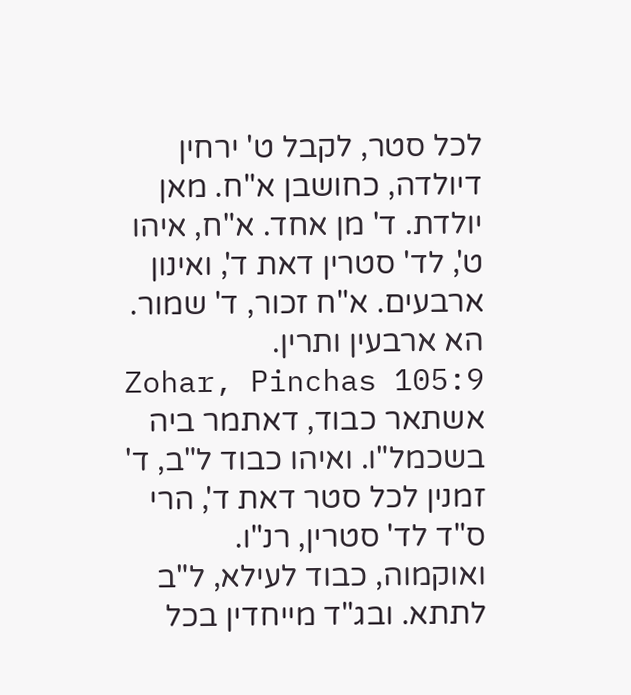לכל סטר, לקבל ט' ירחין דיולדה, כחושבן א"ח. מאן יולדת. ד' מן אחד. א"ח, איהו ט', לד' סטרין דאת ד', ואינון ארבעים. א"ח זכור, ד' שמור. הא ארבעין ותרין.
Zohar, Pinchas 105:9
אשתאר כבוד, דאתמר ביה בשכמל"ו. ואיהו כבוד ל"ב, ד' זמנין לכל סטר דאת ד', הרי ס"ד לד' סטרין, רנ"ו. ואוקמוה, כבוד לעילא, ל"ב לתתא. ובג"ד מייחדין בכל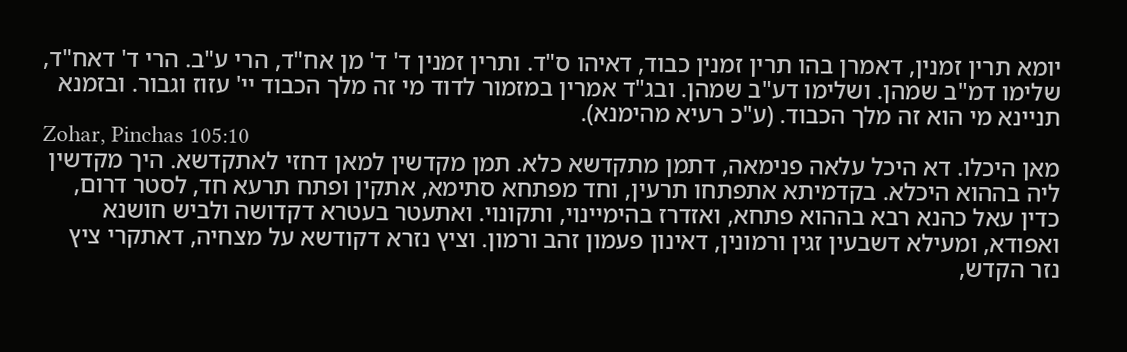יומא תרין זמנין, דאמרן בהו תרין זמנין כבוד, דאיהו ס"ד. ותרין זמנין ד' ד' מן אח"ד, הרי ע"ב. הרי ד' דאח"ד, שלימו דמ"ב שמהן. ושלימו דע"ב שמהן. ובג"ד אמרין במזמור לדוד מי זה מלך הכבוד יי' עזוז וגבור. ובזמנא תניינא מי הוא זה מלך הכבוד. (ע"כ רעיא מהימנא).
Zohar, Pinchas 105:10
מאן היכלו. דא היכל עלאה פנימאה, דתמן מתקדשא כלא. תמן מקדשין למאן דחזי לאתקדשא. היך מקדשין ליה בההוא היכלא. בקדמיתא אתפתחו תרעין, וחד מפתחא סתימא, אתקין ופתח תרעא חד, לסטר דרום, כדין עאל כהנא רבא בההוא פתחא, ואזדרז בהימיינוי, ותקונוי. ואתעטר בעטרא דקדושה ולביש חושנא ואפודא, ומעילא דשבעין זגין ורמונין, דאינון פעמון זהב ורמון. וציץ נזרא דקודשא על מצחיה, דאתקרי ציץ נזר הקדש,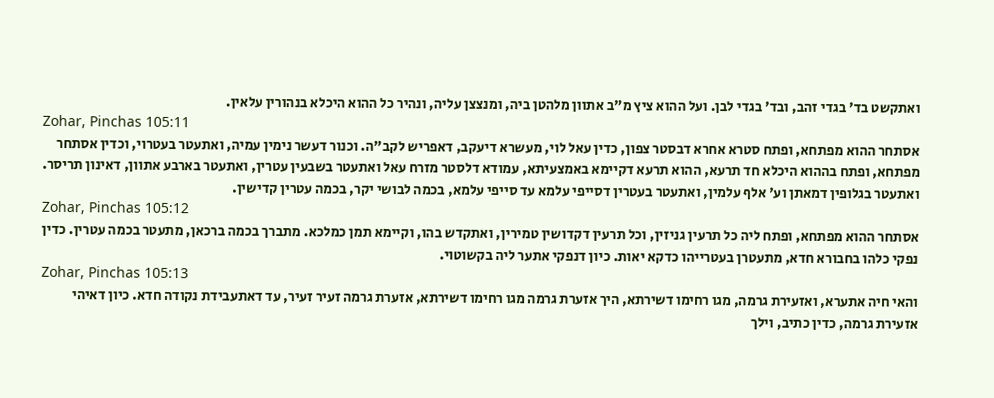ואתקשט בד' בגדי זהב, ובד' בגדי לבן. ועל ההוא ציץ מ"ב אתוון מלהטן ביה, ומנצצן עליה, ונהיר כל ההוא היכלא בנהורין עלאין.
Zohar, Pinchas 105:11
אסתחר ההוא מפתחא, ופתח סטרא אחרא דבסטר צפון, כדין עאל לוי, מעשרא דיעקב, דאפריש לקב"ה. וכנור דעשר נימין עמיה, ואתעטר בעטרוי, וכדין אסתחר מפתחא, ופתח בההוא היכלא חד תרעא, ההוא תרעא דקיימא באמצעיתא, עמודא דלסטר מזרח עאל ואתעטר בשבעין עטרין, ואתעטר בארבע אתוון, דאינון תריסר. ואתעטר בגלופין דמאתן וע' אלף עלמין, ואתעטר בעטרין דסייפי עלמא עד סייפי עלמא, בכמה לבושי יקר, בכמה עטרין קדישין.
Zohar, Pinchas 105:12
אסתחר ההוא מפתחא, ופתח ליה כל תרעין גניזין, וכל תרעין דקדושין טמירין, ואתקדש בהו, וקיימא תמן כמלכא. מתברך בכמה ברכאן, מתעטר בכמה עטרין. כדין נפקי כלהו בחבורא חדא, מתעטרן בעטרייהו כדקא יאות. כיון דנפקי אתער ליה בקשוטוי.
Zohar, Pinchas 105:13
והאי חיה אתערא, ואזעירת גרמה, מגו רחימו דשירתא, היך אזערת גרמה מגו רחימו דשירתא, אזערת גרמה זעיר זעיר, עד דאתעבידת נקודה חדא. כיון דאיהי אזעירת גרמה, כדין כתיב, וילך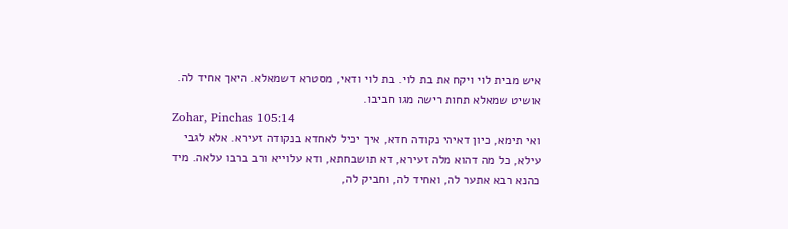איש מבית לוי ויקח את בת לוי. בת לוי ודאי, מסטרא דשמאלא. היאך אחיד לה. אושיט שמאלא תחות רישה מגו חביבו.
Zohar, Pinchas 105:14
ואי תימא, כיון דאיהי נקודה חדא, איך יכיל לאחדא בנקודה זעירא. אלא לגבי עילא, כל מה דהוא מלה זעירא, דא תושבחתא, ודא עלוייא ורב ברבו עלאה. מיד כהנא רבא אתער לה, ואחיד לה, וחביק לה,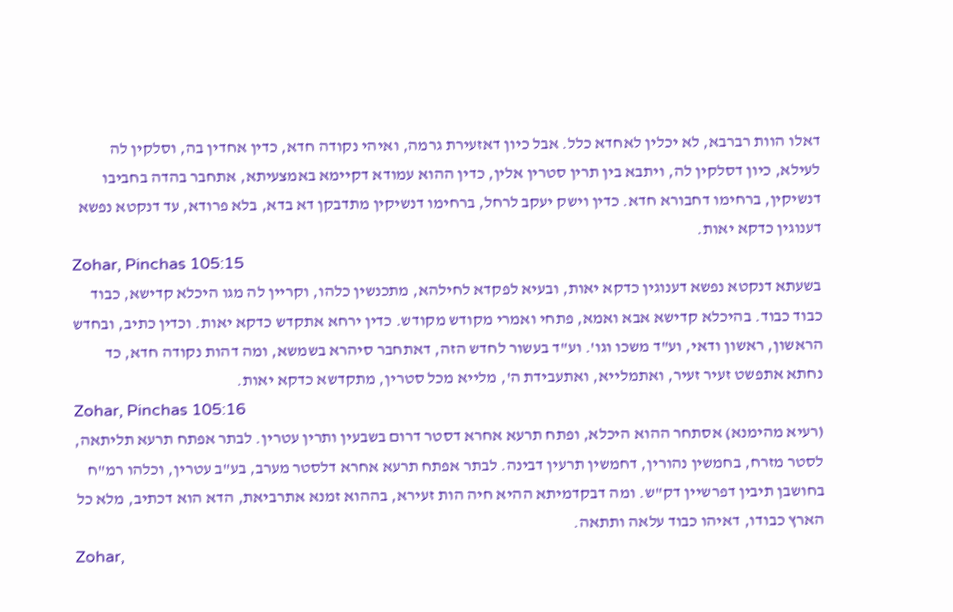דאלו הוות רברבא, לא יכלין לאחדא כלל. אבל כיון דאזעירת גרמה, ואיהי נקודה חדא, כדין אחדין בה, וסלקין לה לעילא, כיון דסלקין לה, ויתבא בין תרין סטרין אלין, כדין ההוא עמודא דקיימא באמצעיתא, אתחבר בהדה בחביבו דנשיקין, ברחימו דחבורא חדא. כדין וישק יעקב לרחל, ברחימו דנשיקין מתדבקן דא בדא, בלא פרודא, עד דנקטא נפשא דענוגין כדקא יאות.
Zohar, Pinchas 105:15
בשעתא דנקטא נפשא דענוגין כדקא יאות, ובעיא לפקדא לחילהא, מתכנשין כלהו, וקריין לה מגו היכלא קדישא, כבוד כבוד כבוד. בהיכלא קדישא אבא ואמא, פתחי ואמרי מקודש מקודש. כדין ירחא אתקדש כדקא יאות. וכדין כתיב, ובחדש הראשון, ראשון ודאי, וע"ד משכו וגו'. וע"ד בעשור לחדש הזה, דאתחבר סיהרא בשמשא, ומה דהות נקודה חדא, כד נחתא אתפשט זעיר זעיר, ואתמלייא, ואתעבידת ה', מלייא מכל סטרין, מתקדשא כדקא יאות.
Zohar, Pinchas 105:16
(רעיא מהימנא) אסתחר ההוא היכלא, ופתח תרעא אחרא דסטר דרום בשבעין ותרין עטרין. לבתר אפתח תרעא תליתאה, לסטר מזרח, בחמשין נהורין, דחמשין תרעין דבינה. לבתר אפתח תרעא אחרא דלסטר מערב, בע"ב עטרין, וכלהו רמ"ח בחושבן תיבין דפרשיין דק"ש. ומה דבקדמיתא ההיא חיה הות זעירא, בההוא זמנא אתרביאת, הדא הוא דכתיב, מלא כל הארץ כבודו, דאיהו כבוד עלאה ותתאה.
Zohar,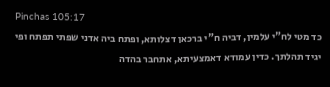Pinchas 105:17
כד מטי לח"י עלמין, דביה ח"י ברכאן דצלותא, ופתח ביה אדני שפתי תפתח ופי יגיד תהלתך. כדין עמודא דאמצעיתא, אתחבר בהדה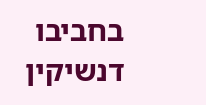בחביבו דנשיקין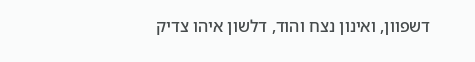דשפוון, ואינון נצח והוד, דלשון איהו צדיק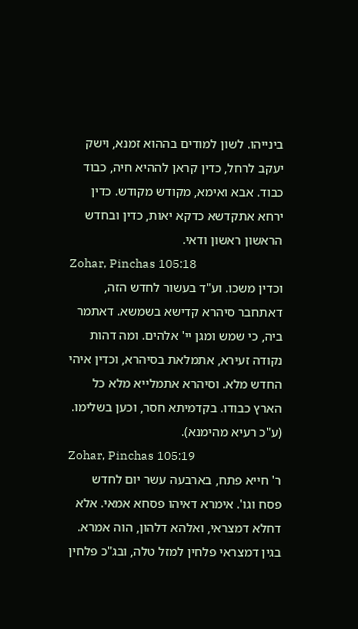בינייהו. לשון למודים בההוא זמנא, וישק יעקב לרחל, כדין קראן לההיא חיה, כבוד כבוד. אבא ואימא, מקודש מקודש. כדין ירחא אתקדשא כדקא יאות, כדין ובחדש הראשון ראשון ודאי.
Zohar, Pinchas 105:18
וכדין משכו. וע"ד בעשור לחדש הזה, דאתחבר סיהרא קדישא בשמשא. דאתמר ביה, כי שמש ומגן יי' אלהים. ומה דהות נקודה זעירא, אתמלאת בסיהרא, וכדין איהי החדש מלא. וסיהרא אתמלייא מלא כל הארץ כבודו. בקדמיתא חסר, וכען בשלימו. (ע"כ רעיא מהימנא).
Zohar, Pinchas 105:19
ר' חייא פתח, בארבעה עשר יום לחדש פסח וגו'. אימרא דאיהו פסחא אמאי. אלא דחלא דמצראי, ואלהא דלהון, הוה אמרא. בגין דמצראי פלחין למזל טלה, ובג"כ פלחין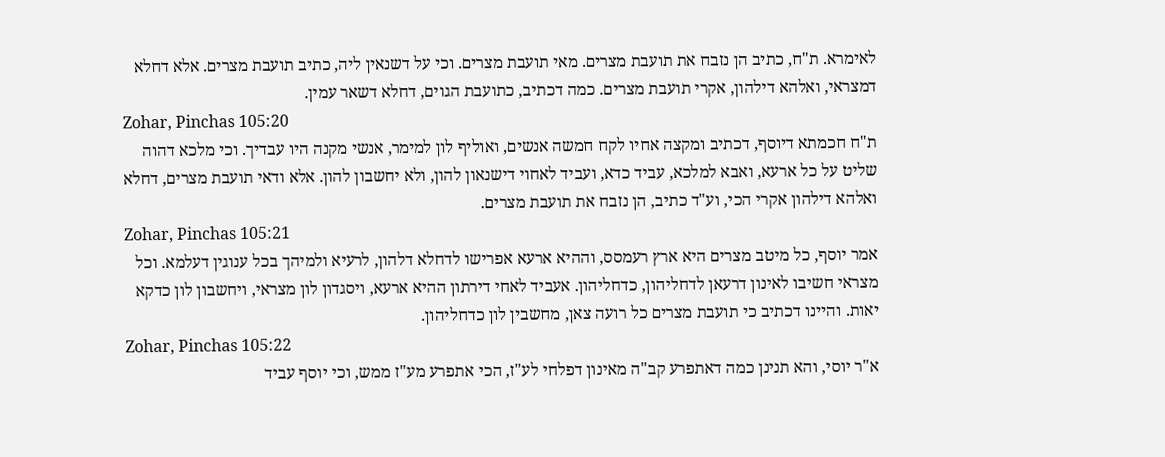לאימרא. ת"ח, כתיב הן נזבח את תועבת מצרים. מאי תועבת מצרים. וכי על דשנאין ליה, כתיב תועבת מצרים. אלא דחלא דמצראי, ואלהא דילהון, אקרי תועבת מצרים. כמה דכתיב, כתועבת הגוים, דחלא דשאר עמין.
Zohar, Pinchas 105:20
ת"ח חכמתא דיוסף, דכתיב ומקצה אחיו לקח חמשה אנשים, ואוליף לון למימר, אנשי מקנה היו עבדיך. וכי מלכא דהוה שליט על כל ארעא, ואבא למלכא, עביד כדא, ועביד לאחוי דישנאון להון, ולא יחשבון להון. אלא ודאי תועבת מצרים, דחלא ואלהא דילהון אקרי הכי, וע"ד כתיב, הן נזבח את תועבת מצרים.
Zohar, Pinchas 105:21
אמר יוסף, כל מיטב מצרים היא ארץ רעמסס, וההיא ארעא אפרישו לדחלא דלהון, לרעיא ולמיהך בכל ענוגין דעלמא. וכל מצראי חשיבו לאינון דרעאן לדחליהון, כדחליהון. אעביד לאחי דירתון ההיא ארעא, ויסגדון לון מצראי, ויחשבון לון כדקא יאות. והיינו דכתיב כי תועבת מצרים כל רועה צאן, מחשבין לון כדחליהון.
Zohar, Pinchas 105:22
א"ר יוסי, והא תנינן כמה דאתפרע קב"ה מאינון דפלחי לע"ז, הכי אתפרע מע"ז ממש, וכי יוסף עביד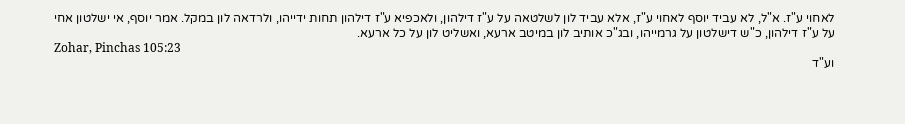לאחוי ע"ז. א"ל, לא עביד יוסף לאחוי ע"ז, אלא עביד לון לשלטאה על ע"ז דילהון, ולאכפיא ע"ז דילהון תחות ידייהו, ולרדאה לון במקל. אמר יוסף, אי ישלטון אחי על ע"ז דילהון, כ"ש דישלטון על גרמייהו, ובג"כ אותיב לון במיטב ארעא, ואשליט לון על כל ארעא.
Zohar, Pinchas 105:23
וע"ד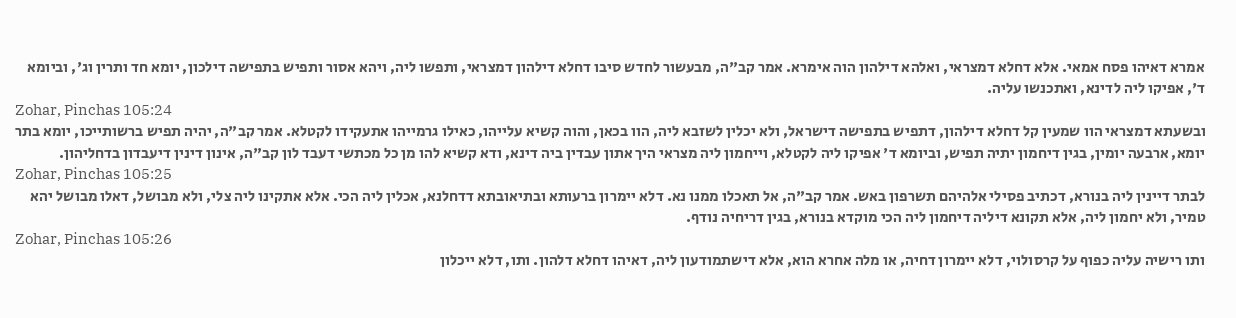אמרא דאיהו פסח אמאי. אלא דחלא דמצראי, ואלהא דילהון הוה אימרא. אמר קב"ה, מבעשור לחדש סיבו דחלא דילהון דמצראי, ותפשו ליה, ויהא אסור ותפיש בתפישה דילכון, יומא חד ותרין וג', וביומא ד', אפיקו ליה לדינא, ואתכנשו עליה.
Zohar, Pinchas 105:24
ובשעתא דמצראי הוו שמעין קל דחלא דילהון, דתפיש בתפישה דישראל, ולא יכלין לשזבא ליה, הוו בכאן, והוה קשיא עלייהו, כאילו גרמייהו אתעקידו לקטלא. אמר קב"ה, יהיה תפיש ברשותייכו, יומא בתר יומא, ארבעה יומין, בגין דיחמון יתיה תפיש, וביומא ד' אפיקו ליה לקטלא, וייחמון ליה מצראי היך אתון עבדין ביה דינא, ודא קשיא להו מן כל מכתשי דעבד לון קב"ה, אינון דינין דיעבדון בדחליהון.
Zohar, Pinchas 105:25
לבתר דיינין ליה בנורא, דכתיב פסילי אלהיהם תשרפון באש. אמר קב"ה, אל תאכלו ממנו נא. דלא יימרון ברעותא ובתיאובתא דדחלנא, אכלין ליה הכי. אלא אתקינו ליה צלי, ולא מבושל, דאלו מבושל יהא טמיר, ולא יחמון ליה, אלא תקונא דיליה דיחמון ליה הכי מוקדא בנורא, בגין דריחיה נודף.
Zohar, Pinchas 105:26
ותו רישיה עליה כפוף על קרסולוי, דלא יימרון דחיה, או מלה אחרא הוא, אלא דישתמודעון ליה, דאיהו דחלא דלהון. ותו, דלא ייכלון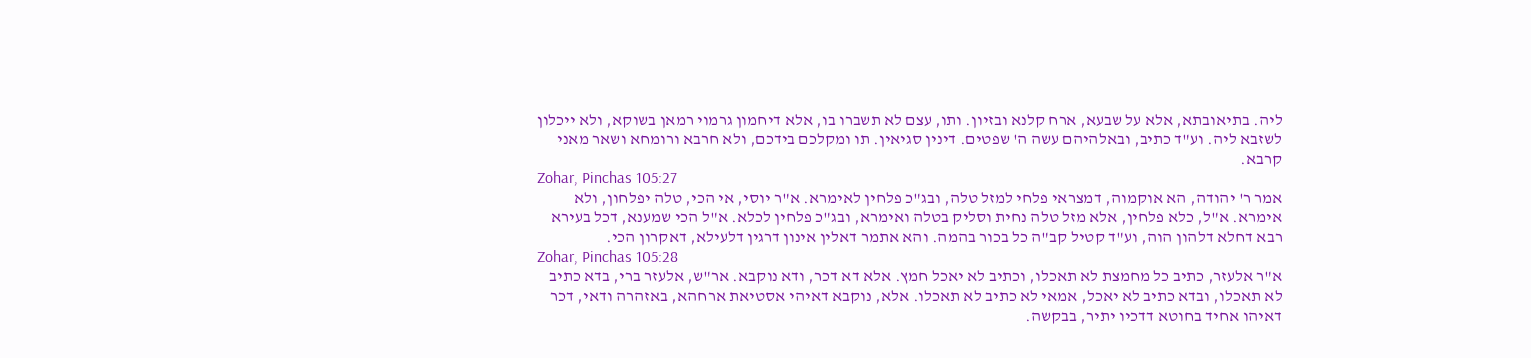ליה. בתיאובתא, אלא על שבעא, ארח קלנא ובזיון. ותו, עצם לא תשברו בו, אלא דיחמון גרמוי רמאן בשוקא, ולא ייכלון לשזבא ליה. וע"ד כתיב, ובאלהיהם עשה ה' שפטים. דינין סגיאין. תו ומקלכם בידכם, ולא חרבא ורומחא ושאר מאני קרבא.
Zohar, Pinchas 105:27
אמר ר' יהודה, הא אוקמוה, דמצראי פלחי למזל טלה, ובג"כ פלחין לאימרא. א"ר יוסי, אי הכי, טלה יפלחון, ולא אימרא. א"ל, כלא פלחין, אלא מזל טלה נחית וסליק בטלה ואימרא, ובג"כ פלחין לכלא. א"ל הכי שמענא, דכל בעירא רבא דחלא דלהון הוה, וע"ד קטיל קב"ה כל בכור בהמה. והא אתמר דאלין אינון דרגין דלעילא, דאקרון הכי.
Zohar, Pinchas 105:28
א"ר אלעזר, כתיב כל מחמצת לא תאכלו, וכתיב לא יאכל חמץ. אלא דא דכר, ודא נוקבא. אר"ש, אלעזר ברי, בדא כתיב לא תאכלו, ובדא כתיב לא יאכל, אמאי לא כתיב לא תאכלו. אלא, נוקבא דאיהי אסטיאת ארחהא, באזהרה ודאי, דכר דאיהו אחיד בחוטא דדכיו יתיר, בבקשה.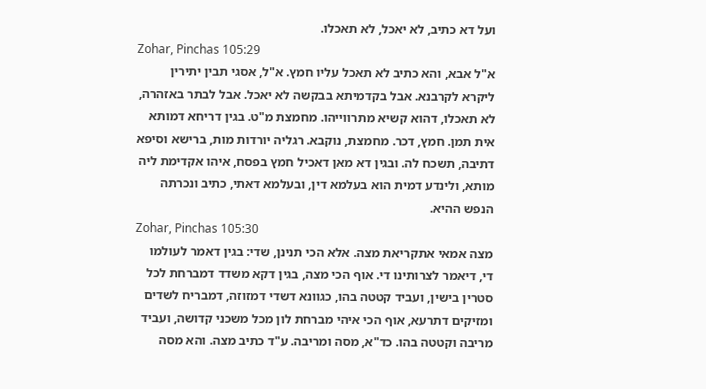ועל דא כתיב, לא יאכל, לא תאכלו.
Zohar, Pinchas 105:29
א"ל אבא, והא כתיב לא תאכל עליו חמץ. א"ל, אסגי תבין יתירין ליקרא לקרבנא. אבל בקדמיתא בבקשה לא יאכל. אבל לבתר באזהרה, לא תאכלו, דהוא קשיא מתרווייהו. מחמצת מ"ט. בגין דריחא דמותא אית תמן. חמץ, דכר. מחמצת, נוקבא. רגליה יורדות מות, ברישא וסיפא דתיבה, תשכח לה. ובגין דא מאן דאכיל חמץ בפסח, איהו אקדימת ליה מותא, ולינדע דמית הוא בעלמא דין, ובעלמא דאתי, כתיב ונכרתה הנפש ההיא.
Zohar, Pinchas 105:30
מצה אמאי אתקריאת מצה. אלא הכי תנינן, שדי: בגין דאמר לעולמו די, דיאמר לצרותינו די. אוף הכי מצה, בגין דקא משדד דמברחת לכל סטרין בישין, ועביד קטטה בהו, כגוונא דשדי דמזוזה, דמבריח לשדים ומזיקים דתרעא, אוף הכי איהי מברחת לון מכל משכני קדושה, ועביד מריבה וקטטה בהו. כד"א, מסה ומריבה. ע"ד כתיב מצה. והא מסה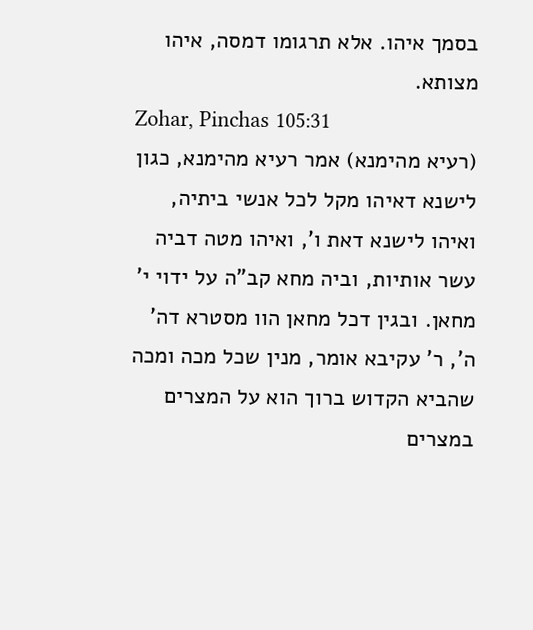בסמך איהו. אלא תרגומו דמסה, איהו מצותא.
Zohar, Pinchas 105:31
(רעיא מהימנא) אמר רעיא מהימנא, כגון לישנא דאיהו מקל לכל אנשי ביתיה, ואיהו לישנא דאת ו', ואיהו מטה דביה עשר אותיות, וביה מחא קב"ה על ידוי י' מחאן. ובגין דכל מחאן הוו מסטרא דה' ה', ר' עקיבא אומר, מנין שכל מכה ומכה שהביא הקדוש ברוך הוא על המצרים במצרים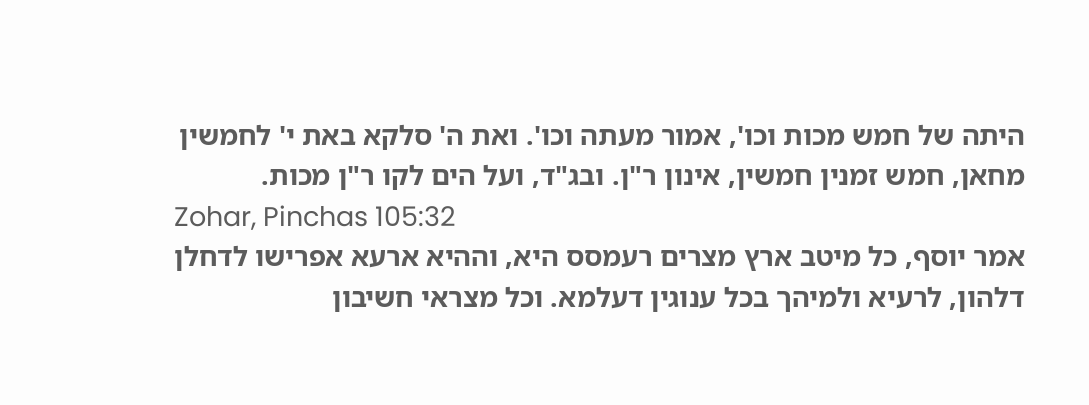היתה של חמש מכות וכו', אמור מעתה וכו'. ואת ה' סלקא באת י' לחמשין מחאן, חמש זמנין חמשין, אינון ר"ן. ובג"ד, ועל הים לקו ר"ן מכות.
Zohar, Pinchas 105:32
אמר יוסף, כל מיטב ארץ מצרים רעמסס היא, וההיא ארעא אפרישו לדחלן דלהון, לרעיא ולמיהך בכל ענוגין דעלמא. וכל מצראי חשיבון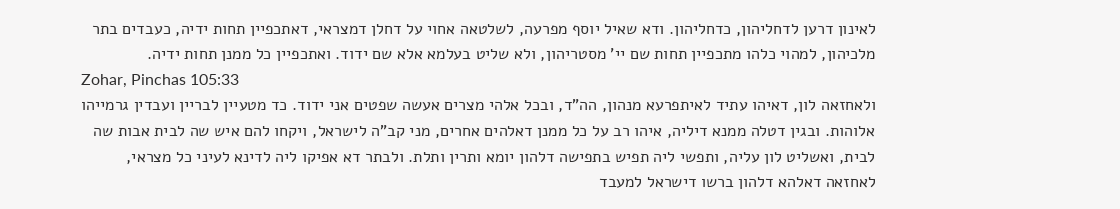לאינון דרען לדחליהון, כדחליהון. ודא שאיל יוסף מפרעה, לשלטאה אחוי על דחלן דמצראי, דאתכפיין תחות ידיה, כעבדים בתר מלכיהון, למהוי כלהו מתכפיין תחות שם יי' מסטריהון, ולא שליט בעלמא אלא שם ידוד. ואתכפיין כל ממנן תחות ידיה.
Zohar, Pinchas 105:33
ולאחזאה לון, דאיהו עתיד לאיתפרעא מנהון, הה"ד, ובכל אלהי מצרים אעשה שפטים אני ידוד. כד מטעיין לבריין ועבדין גרמייהו אלוהות. ובגין דטלה ממנא דיליה, איהו רב על כל ממנן דאלהים אחרים, מני קב"ה לישראל, ויקחו להם איש שה לבית אבות שה לבית, ואשליט לון עליה, ותפשי ליה תפיש בתפישה דלהון יומא ותרין ותלת. ולבתר דא אפיקו ליה לדינא לעיני כל מצראי, לאחזאה דאלהא דלהון ברשו דישראל למעבד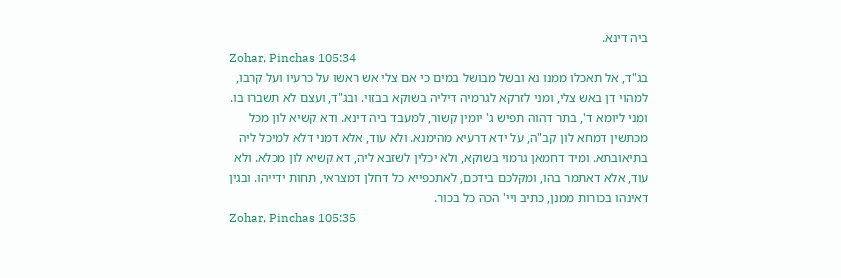ביה דינא.
Zohar, Pinchas 105:34
בג"ד, אל תאכלו ממנו נא ובשל מבושל במים כי אם צלי אש ראשו על כרעיו ועל קרבו, למהוי דן באש צלי, ומני לזרקא לגרמיה דיליה בשוקא בבזוי. ובג"ד, ועצם לא תשברו בו. ומני ליומא ד', בתר דהוה תפיש ג' יומין קשור, למעבד ביה דינא. ודא קשיא לון מכל מכתשין דמחא לון קב"ה, על ידא דרעיא מהימנא. ולא עוד, אלא דמני דלא למיכל ליה בתיאובתא. ומיד דחמאן גרמוי בשוקא, ולא יכלין לשזבא ליה, דא קשיא לון מכלא. ולא עוד, אלא דאתמר בהו, ומקלכם בידכם, לאתכפייא כל דחלן דמצראי, תחות ידייהו. ובגין דאינהו בכורות ממנן, כתיב ויי' הכה כל בכור.
Zohar, Pinchas 105:35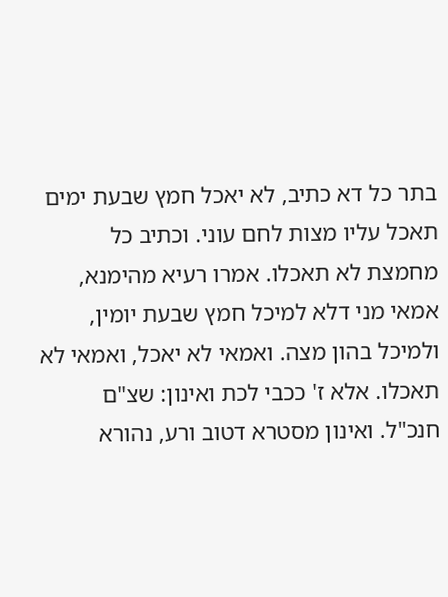בתר כל דא כתיב, לא יאכל חמץ שבעת ימים תאכל עליו מצות לחם עוני. וכתיב כל מחמצת לא תאכלו. אמרו רעיא מהימנא, אמאי מני דלא למיכל חמץ שבעת יומין, ולמיכל בהון מצה. ואמאי לא יאכל, ואמאי לא תאכלו. אלא ז' ככבי לכת ואינון: שצ"ם חנכ"ל. ואינון מסטרא דטוב ורע, נהורא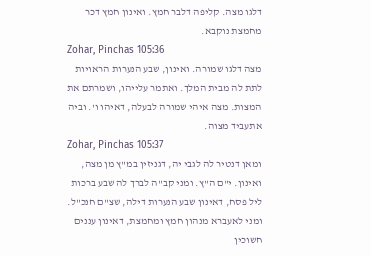דלגו מצה. קליפה דלבר חמץ. ואינון חמץ דכר מחמצת נוקבא.
Zohar, Pinchas 105:36
מצה דלגו שמורה. ואינון, שבע הנערות הראויות לתת לה מבית המלך. ואתמר עלייהו, ושמרתם את המצות. מצה איהי שמורה לבעלה, דאיהו ו'. וביה אתעביד מצוה.
Zohar, Pinchas 105:37
ומאן דנטיר לה לגבי יה, דגניזין במ"ץ מן מצה, ואינון. י"ם ה"ץ. ומני קב"ה לברך לה שבע ברכות ליל פסח, דאינון שבע הנערות דילה, שצ"ם חנכ"ל. ומני לאעברא מנהון חמץ ומחמצת, דאינון עננים חשוכין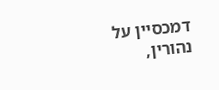דמכסיין על נהורין,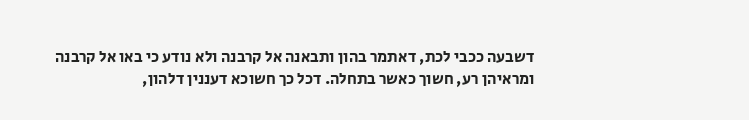דשבעה ככבי לכת, דאתמר בהון ותבאנה אל קרבנה ולא נודע כי באו אל קרבנה ומראיהן רע, חשוך כאשר בתחלה. דכל כך חשוכא דעננין דלהון,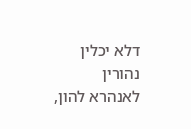דלא יכלין נהורין לאנהרא להון,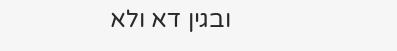ובגין דא ולא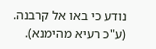נודע כי באו אל קרבנה. (ע"כ רעיא מהימנא).